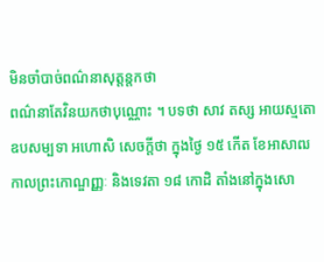មិនចាំបាច់ពណ៌នាសុត្តន្តកថា
ពណ៌នាតែវិនយកថាបុណ្ណោះ ។ បទថា សាវ តស្ស អាយស្មតោ ឧបសម្បទា អហោសិ សេចក្តីថា ក្នុងថ្ងៃ ១៥ កើត ខែអាសាឍ កាលព្រះកោណ្ឌញ្ញៈ និងទេវតា ១៨ កោដិ តាំងនៅក្នុងសោ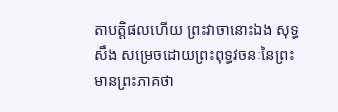តាបត្តិផលហើយ ព្រះវាចានោះឯង សុទ្ធសឹង សម្រេចដោយព្រះពុទ្ធវចនៈនៃព្រះមានព្រះភាគថា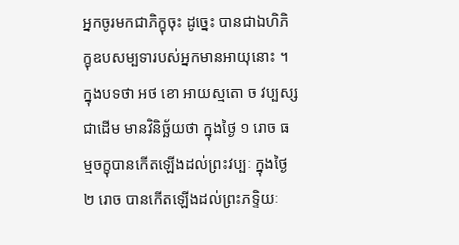អ្នកចូរមកជាភិក្ខុចុះ ដូច្នេះ បានជាឯហិភិក្ខុឧបសម្បទារបស់អ្នកមានអាយុនោះ ។ ក្នុងបទថា អថ ខោ អាយស្មតោ ច វប្បស្ស ជាដើម មានវិនិច្ឆ័យថា ក្នុងថ្ងៃ ១ រោច ធម្មចក្ខុបានកើតឡើងដល់ព្រះវប្បៈ ក្នុងថ្ងៃ ២ រោច បានកើតឡើងដល់ព្រះភទ្ទិយៈ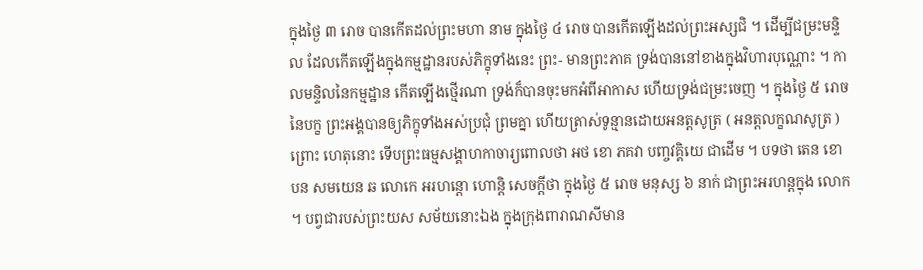ក្នុងថ្ងៃ ៣ រោច បានកើតដល់ព្រះមហា នាម ក្នុងថ្ងៃ ៤ រោច បានកើតឡើងដល់ព្រះអស្សជិ ។ ដើម្បីជម្រះមន្ទិល ដែលកើតឡើងក្នុងកម្មដ្ឋានរបស់ភិក្ខុទាំងនេះ ព្រះ- មានព្រះភាគ ទ្រង់បាននៅខាងក្នុងវិហារបុណ្ណោះ ។ កាលមន្ទិលនៃកម្មដ្ឋាន កើតឡើងថ្មើរណា ទ្រង់ក៏បានចុះមកអំពីអាកាស ហើយទ្រង់ជម្រះចេញ ។ ក្នុងថ្ងៃ ៥ រោច នៃបក្ខ ព្រះអង្គបានឲ្យភិក្ខុទាំងអស់ប្រជុំ ព្រមគ្នា ហើយត្រាស់ទូន្មានដោយអនត្តសូត្រ ( អនត្តលក្ខណសូត្រ ) ព្រោះ ហេតុនោះ ទើបព្រះធម្មសង្គាហកាចារ្យពោលថា អថ ខោ ភគវា បញ្ចវគ្គិយេ ជាដើម ។ បទថា តេន ខោ បន សមយេន ឆ លោកេ អរហន្តោ ហោន្តិ សេចក្តីថា ក្នុងថ្ងៃ ៥ រោច មនុស្ស ៦ នាក់ ជាព្រះអរហន្តក្នុង លោក ។ បព្វជារបស់ព្រះយស សម័យនោះឯង ក្នុងក្រុងពារាណសីមាន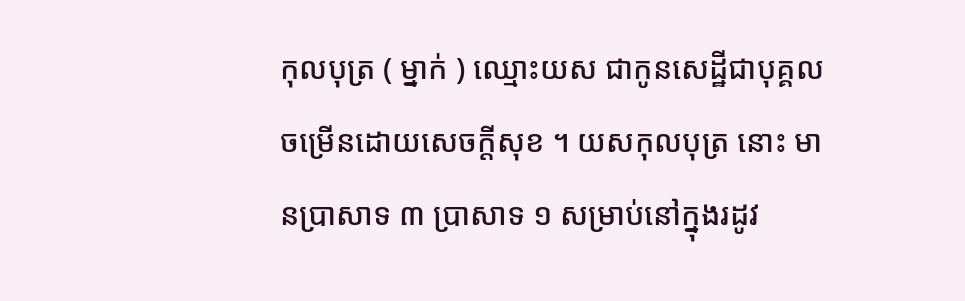កុលបុត្រ ( ម្នាក់ ) ឈ្មោះយស ជាកូនសេដ្ឋីជាបុគ្គលចម្រើនដោយសេចក្តីសុខ ។ យសកុលបុត្រ នោះ មានប្រាសាទ ៣ ប្រាសាទ ១ សម្រាប់នៅក្នុងរដូវ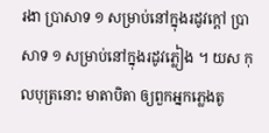រងា ប្រាសាទ ១ សម្រាប់នៅក្នុងរដូវក្តៅ ប្រាសាទ ១ សម្រាប់នៅក្នុងរដូវភ្លៀង ។ យស កុលបុត្រនោះ មាតាបិតា ឲ្យពួកអ្នកភ្លេងតូ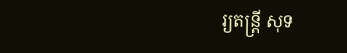រ្យតន្រ្តី សុទ